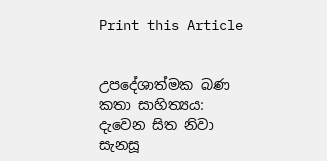Print this Article


උපදේශාත්මක බණ කතා සාහිත්‍යය: දැවෙන සිත නිවා සැනසූ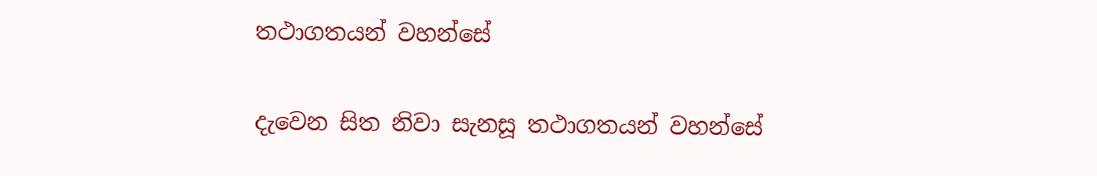තථාගතයන් වහන්සේ

දැවෙන සිත නිවා සැනසූ තථාගතයන් වහන්සේ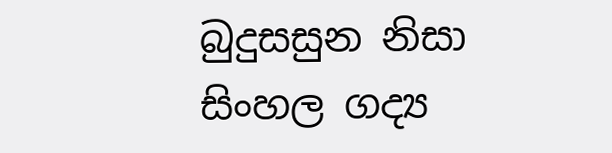බුදුසසුන නිසා සිංහල ගද්‍ය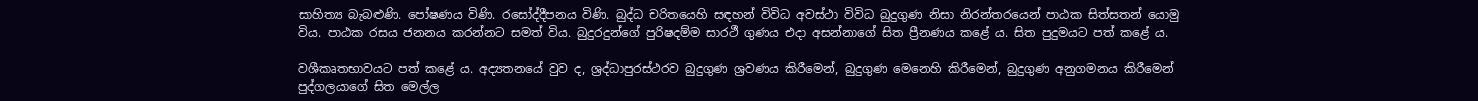සාහිත්‍ය බැබළුණි. පෝෂණය විණි. රසෝද්දීපනය විණි. බුද්ධ චරිතයෙහි සඳහන් විවිධ අවස්ථා විවිධ බුදුගුණ නිසා නිරන්තරයෙන් පාඨක සිත්සතන් යොමු විය. පාඨක රසය ජනනය කරන්නට සමත් විය. බුදුරදුන්ගේ පුරිෂදම්ම සාරථී ගුණය එදා අසන්නාගේ සිත ප්‍රීනණය කළේ ය. සිත පුදුමයට පත් කළේ ය.

වශීකෘතභාවයට පත් කළේ ය. අද්‍යතනයේ වුව ද, ශ්‍රද්ධාපුරස්ථරව බුදුගුණ ශ්‍රවණය කිරීමෙන්, බුදුගුණ මෙනෙහි කිරීමෙන්, බුදුගුණ අනුගමනය කිරීමෙන් පුද්ගලයාගේ සිත මෙල්ල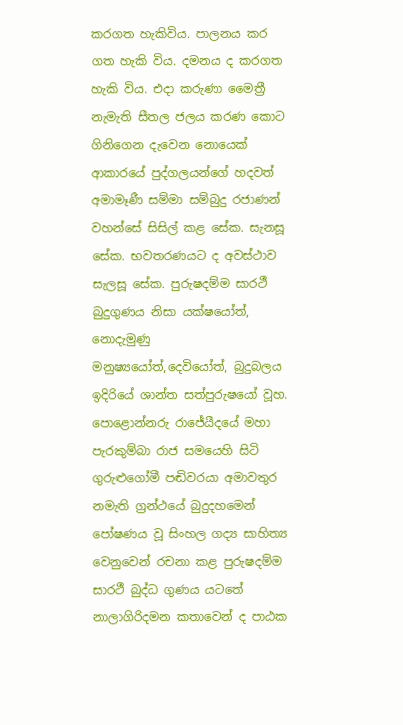කරගත හැකිවිය. පාලනය කර ගත හැකි විය. දමනය ද කරගත හැකි විය. එදා කරුණා මෛත්‍රී නැමැති සීතල ජලය කරණ කොට ගිනිගෙන දැවෙන නොයෙක් ආකාරයේ පුද්ගලයන්ගේ හදවත් අමාමෑණී සම්මා සම්බුදු රජාණන් වහන්සේ සිසිල් කළ සේක. සැනසූ සේක. භවතරණයට ද අවස්ථාව සැලසූ සේක. පුරුෂදම්ම සාරථී බුදුගුණය නිසා යක්ෂයෝත්, නොදැමුණු මනුෂ්‍යයෝත්,දෙවියෝත්, බුදුබලය ඉදිරියේ ශාන්ත සත්පුරුෂයෝ වූහ. පොළොන්නරු රාජේ‍යීදයේ මහා පැරකුම්බා රාජ සමයෙහි සිටි ගුරුළුගෝමී පඬිවරයා අමාවතුර නමැති ග්‍රන්ථයේ බුදුදහමෙන් පෝෂණය වූ සිංහල ගද්‍ය සාහිත්‍ය වෙනුවෙන් රචනා කළ පුරුෂදම්ම සාරථී බුද්ධ ගුණය යටතේ නාලාගිරිදමන කතාවෙන් ද පාඨක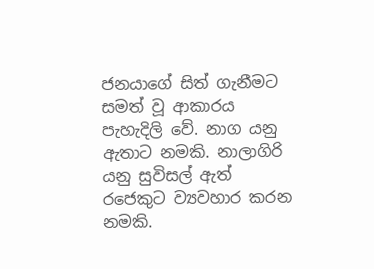ජනයාගේ සිත් ගැනීමට සමත් වූ ආකාරය පැහැදිලි වේ. නාග යනු ඇතාට නමකි. නාලාගිරි යනු සුවිසල් ඇත් රජෙකුට ව්‍යවහාර කරන නමකි.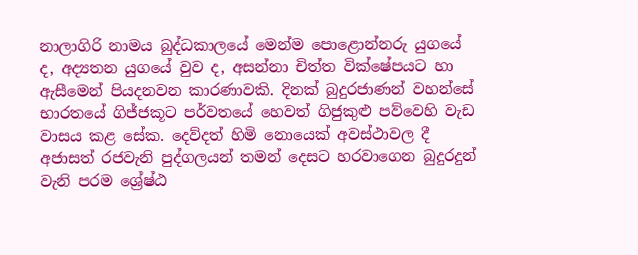නාලාගිරි නාමය බුද්ධකාලයේ මෙන්ම පොළොන්නරු යුගයේ ද, අද්‍යතන යුගයේ වුව ද, අසන්නා චිත්ත වික්ෂේපයට හා ඇසීමෙන් පියදනවන කාරණාවකි. දිනක් බුදුරජාණන් වහන්සේ භාරතයේ ගිජ්ජකූට පර්වතයේ හෙවත් ගිජුකුළු පව්වෙහි වැඩ වාසය කළ සේක. දෙව්දත් හිමි නොයෙක් අවස්ථාවල දී අජාසත් රජවැනි පුද්ගලයන් තමන් දෙසට හරවාගෙන බුදුරදුන් වැනි පරම ශ්‍රේෂ්ඨ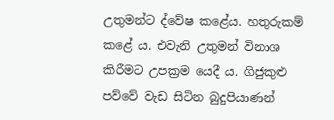උතුමන්ට ද්වේෂ කළේය. හතුරුකම් කළේ ය. එවැනි උතුමන් විනාශ කිරීමට උපක්‍රම යෙදී ය. ගිජුකුළු පව්වේ වැඩ සිටින බුදුපියාණන්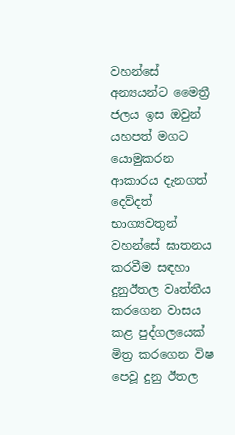වහන්සේ අන්‍යයන්ට මෛත්‍රී ජලය ඉස ඔවුන් යහපත් මගට යොමුකරන ආකාරය දැනගත් දෙව්දත් භාග්‍යවතුන් වහන්සේ ඝාතනය කරවීම සඳහා දුනුඊතල වෘත්තීය කරගෙන වාසය කළ පුද්ගලයෙක් මිත්‍ර කරගෙන විෂ පෙවූ දුනු ඊතල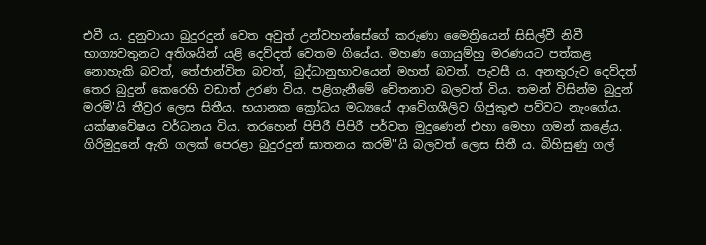එවී ය. දුනුවායා බුදුරදුන් වෙත අවුත් උන්වහන්සේගේ කරුණා මෛත්‍රියෙන් සිසිල්වී නිවී භාග්‍යවතුනට අතිශයින් යළි දෙව්දත් වෙතම ගියේය. මහණ ගොයුම්හු මරණයට පත්කළ නොහැකි බවත්, තේජාන්විත බවත්, බුද්ධානුභාවයෙන් මහත් බවත්. පැවසී ය. අනතුරුව දෙව්දත් තෙර බුදුන් කෙරෙහි වඩාත් උරණ විය. පළිගැනීමේ චේතනාව බලවත් විය. තමන් විසින්ම බුදුන් මරමි'යි තීව්‍රර ලෙස සිතීය. භයානක ක්‍රෝධය මධ්‍යයේ ආවේගශීලිව ගිජුකුළු පව්වට නැංගේය. යක්ෂාවේෂය වර්ධනය විය. තරහෙන් පිපිරී පිපිරී පර්වත මුදුණෙන් එහා මෙහා ගමන් කළේය. ගිරිමුදුනේ ඇති ගලක් පෙරළා බුදුරදුන් ඝාතනය කරමි"යි බලවත් ලෙස සිතී ය. බිහිසුණු ගල්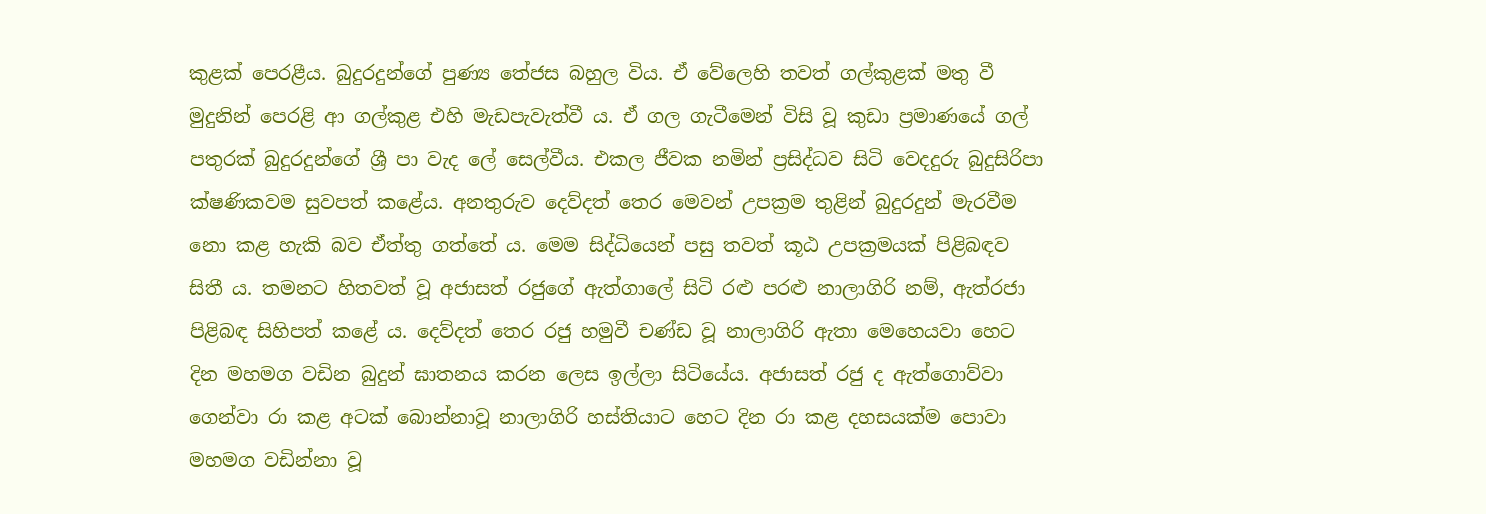කුළක් පෙරළීය. බුදුරදුන්ගේ පුණ්‍ය තේජස බහුල විය. ඒ වේලෙහි තවත් ගල්කුළක් මතු වී මුදුනින් පෙරළි ආ ගල්කුළ එහි මැඩපැවැත්වී ය. ඒ ගල ගැටීමෙන් විසි වූ කුඩා ප්‍රමාණයේ ගල් පතුරක් බුදුරදුන්ගේ ශ්‍රී පා වැද ලේ සෙල්වීය. එකල ජීවක නමින් ප්‍රසිද්ධව සිටි වෙදදුරු බුදුසිරිපා ක්ෂණිකවම සුවපත් කළේය. අනතුරුව දෙව්දත් තෙර මෙවන් උපක්‍රම තුළින් බුදුරදුන් මැරවීම නො කළ හැකි බව ඒත්තු ගත්තේ ය. මෙම සිද්ධියෙන් පසු තවත් කූඨ උපක්‍රමයක් පිළිබඳව සිතී ය. තමනට හිතවත් වූ අජාසත් රජුගේ ඇත්ගාලේ සිටි රළු පරළු නාලාගිරි නම්, ඇත්රජා පිළිබඳ සිහිපත් කළේ ය. දෙව්දත් තෙර රජු හමුවී චණ්ඩ වූ නාලාගිරි ඇතා මෙහෙයවා හෙට දින මහමග වඩින බුදුන් ඝාතනය කරන ලෙස ඉල්ලා සිටියේය. අජාසත් රජු ද ඇත්ගොව්වා ගෙන්වා රා කළ අටක් බොන්නාවූ නාලාගිරි හස්තියාට හෙට දින රා කළ දහසයක්ම පොවා මහමග වඩින්නා වූ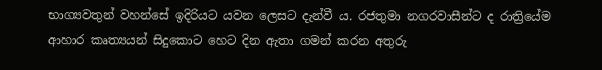භාග්‍යවතුන් වහන්සේ ඉදිරියට යවන ලෙසට දැන්වී ය. රජතුමා නගරවාසීන්ට ද රාත්‍රියේම ආහාර කෘත්‍යයන් සිදුකොට හෙට දින ඇතා ගමන් කරන අතුරු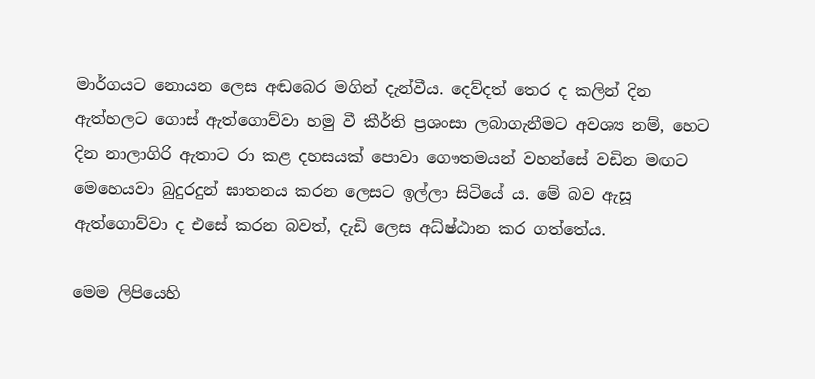මාර්ගයට නොයන ලෙස අඬබෙර මගින් දැන්වීය. දෙව්දත් තෙර ද කලින් දින ඇත්හලට ගොස් ඇත්ගොව්වා හමු වී කීර්ති ප්‍රශංසා ලබාගැනීමට අවශ්‍ය නම්, හෙට දින නාලාගිරි ඇතාට රා කළ දහසයක් පොවා ගෞතමයන් වහන්සේ වඩින මඟට මෙහෙයවා බුදුරදුන් ඝාතනය කරන ලෙසට ඉල්ලා සිටියේ ය. මේ බව ඇසූ ඇත්ගොව්වා ද එසේ කරන බවත්, දැඩි ලෙස අධ්ෂ්ඨාන කර ගත්තේය.

මෙම ලිපියෙහි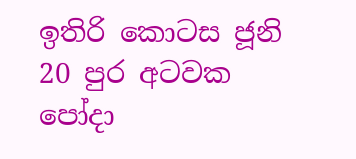ඉතිරි කොටස ජූනි 20 පුර අටවක පෝදා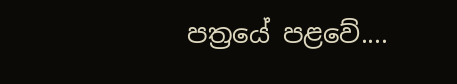පත්‍රයේ පළවේ....